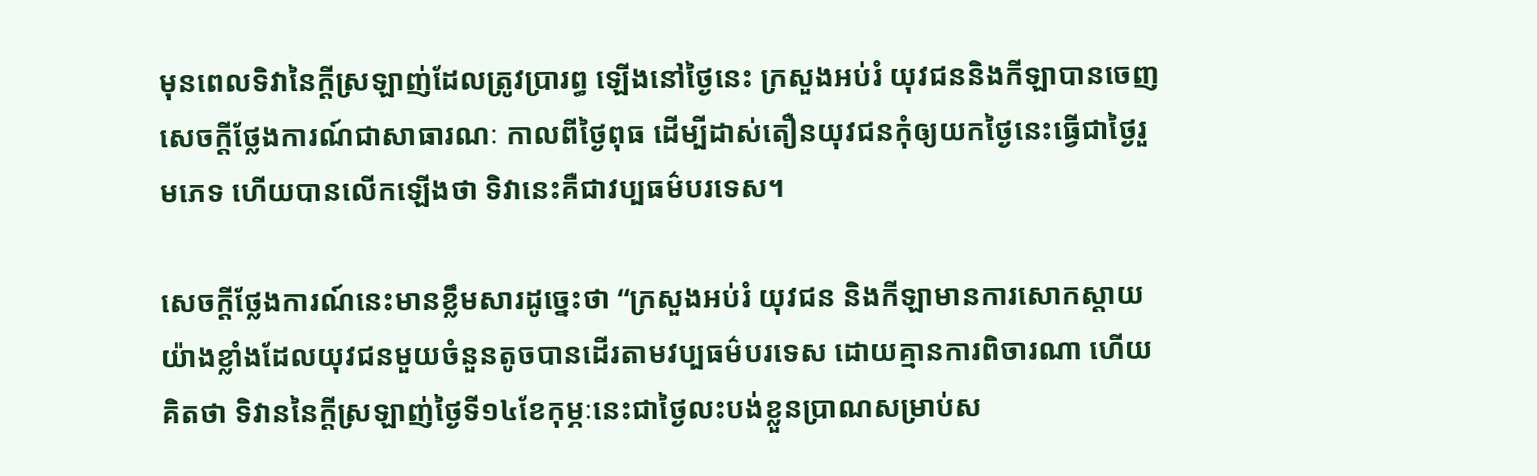មុនពេលទិវានៃក្តីស្រឡាញ់ដែលត្រូវប្រារព្ធ ឡើងនៅថ្ងៃនេះ ក្រសួងអប់រំ យុវជននិងកីឡាបានចេញសេចក្តីថ្លែងការណ៍ជាសាធារណៈ កាលពីថ្ងៃពុធ ដើម្បីដាស់តឿនយុវជនកុំឲ្យយកថ្ងៃនេះធ្វើជាថ្ងៃរួមភេទ ហើយបានលើកឡើងថា ទិវានេះគឺជាវប្បធម៌បរទេស។

សេចក្តីថ្លែងការណ៍នេះមានខ្លឹមសារដូច្នេះថា “ក្រសួងអប់រំ យុវជន និងកីឡាមានការសោកស្តាយយ៉ាងខ្លាំងដែលយុវជនមួយចំនួនតូចបានដើរតាមវប្បធម៌បរទេស ដោយគ្មានការពិចារណា ហើយគិតថា ទិវាននៃក្តីស្រឡាញ់ថ្ងៃទី១៤ខែកុម្ភៈនេះជាថ្ងៃលះបង់ខ្លួនប្រាណសម្រាប់ស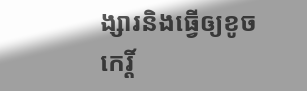ង្សារនិងធ្វើឲ្យខូចកេរ្តិ៍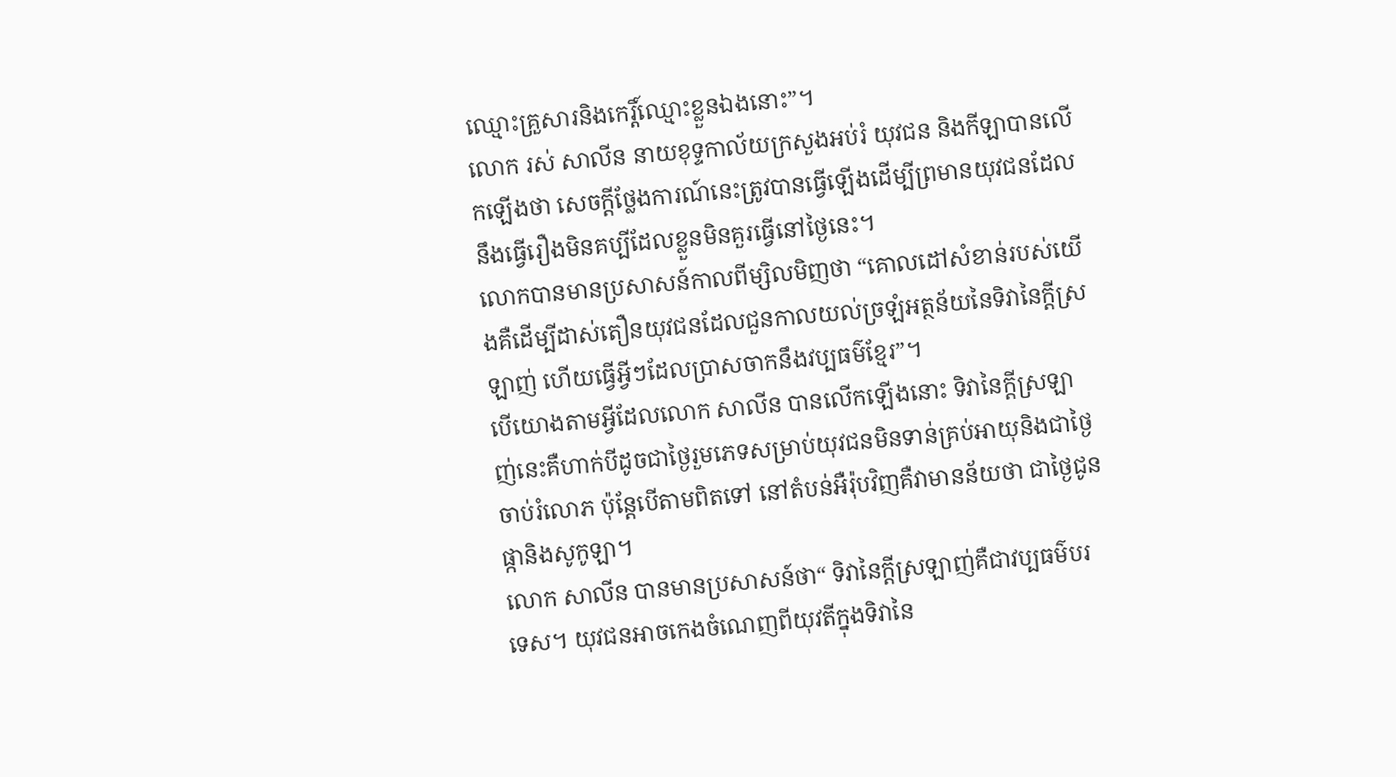ឈ្មោះគ្រួសារនិងកេរ្តិ៍ឈ្មោះខ្លួនឯងនោះ”។
លោក រស់ សាលីន នាយខុទ្ទកាល័យក្រសួងអប់រំ យុវជន និងកីឡាបានលើកឡើងថា សេចក្តីថ្លែងការណ៍នេះត្រូវបានធ្វើឡើងដើម្បីព្រមានយុវជនដែលនឹងធ្វើរឿងមិនគប្បីដែលខ្លួនមិនគួរធ្វើនៅថ្ងៃនេះ។
លោកបានមានប្រសាសន៍កាលពីម្សិលមិញថា “គោលដៅសំខាន់របស់យើងគឺដើម្បីដាស់តឿនយុវជនដែលជួនកាលយល់ច្រឡំអត្ថន័យនៃទិវានៃក្តីស្រឡាញ់ ហើយធ្វើអ្វីៗដែលប្រាសចាកនឹងវប្បធម៌ខ្មែរ”។
បើយោងតាមអ្វីដែលលោក សាលីន បានលើកឡើងនោះ ទិវានៃក្តីស្រឡាញ់នេះគឺហាក់បីដូចជាថ្ងៃរួមភេទសម្រាប់យុវជនមិនទាន់គ្រប់អាយុនិងជាថ្ងៃចាប់រំលោភ ប៉ុន្តែបើតាមពិតទៅ នៅតំបន់អឺរ៉ុបវិញគឺវាមានន័យថា ជាថ្ងៃជូនផ្កានិងសូកូឡា។
លោក សាលីន បានមានប្រសាសន៍ថា“ ទិវានៃក្តីស្រឡាញ់គឺជាវប្បធម៌បរទេស។ យុវជនអាចកេងចំណេញពីយុវតីក្នុងទិវានៃ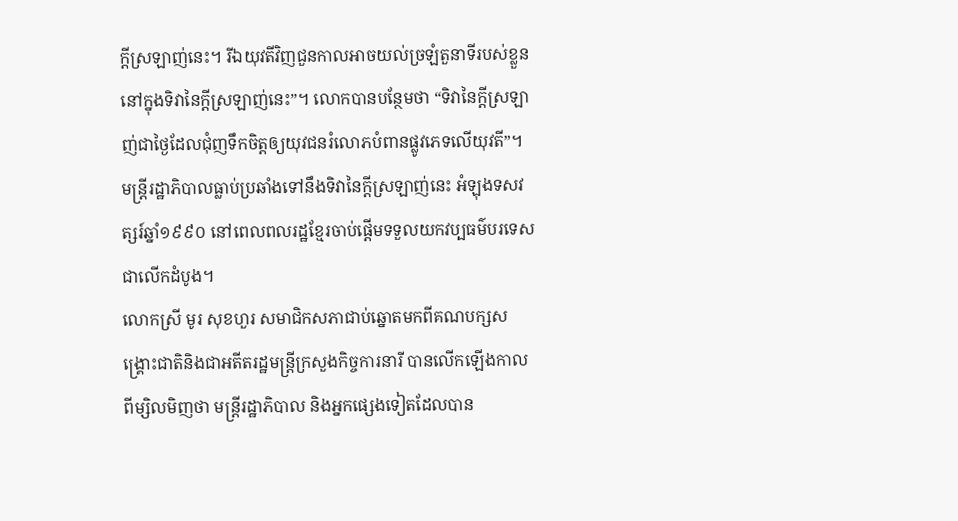ក្តីស្រឡាញ់នេះ។ រីឯយុវតីវិញជួនកាលអាចយល់ច្រឡំតួនាទីរបស់ខ្លួននៅក្នុងទិវានៃក្តីស្រឡាញ់នេះ”។ លោកបានបន្ថែមថា “ទិវានៃក្តីស្រឡាញ់ជាថ្ងៃដែលជុំញទឹកចិត្តឲ្យយុវជនរំលោភបំពានផ្លូវភេទលើយុវតី”។
មន្ត្រីរដ្ឋាភិបាលធ្លាប់ប្រឆាំងទៅនឹងទិវានៃក្តីស្រឡាញ់នេះ អំឡុងទសវត្សរ៍ឆ្នាំ១៩៩០ នៅពេលពលរដ្ឋខ្មែរចាប់ផ្តើមទទួលយកវប្បធម៌បរទេសជាលើកដំបូង។
លោកស្រី មូរ សុខហួរ សមាជិកសភាជាប់ឆ្នោតមកពីគណបក្សសង្គ្រោះជាតិនិងជាអតីតរដ្ឋមន្ត្រីក្រសួងកិច្ចការនារី បានលើកឡើងកាលពីម្សិលមិញថា មន្ត្រីរដ្ឋាភិបាល និងអ្នកផ្សេងទៀតដែលបាន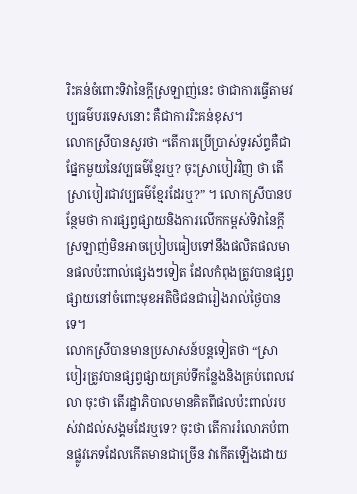រិះគន់ចំពោះទិវានៃក្តីស្រឡាញ់នេះ ថាជាការធ្វើតាមវប្បធម៌បរទេសនោះ គឺជាការរិះគន់ខុស។
លោកស្រីបានសួរថា “តើការប្រើប្រាស់ទូរស័ព្ទគឺជាផ្នែកមួយនៃវប្បធម៌ខ្មែរឬ? ចុះស្រាបៀរវិញ ថា តើស្រាបៀរជាវប្បធម៌ខ្មែរដែរឬ?” ។ លោកស្រីបានបន្ថែមថា ការផ្សព្វផ្សាយនិងការលើកកម្ពស់ទិវានៃក្តីស្រឡាញ់មិនអាចប្រៀបធៀបទៅនឹងផលិតផលមានផលប៉ះពាល់ផ្សេងៗទៀត ដែលកំពុងត្រូវបានផ្សព្វផ្សាយនៅចំពោះមុខអតិថិជនជារៀងរាល់ថ្ងៃបានទេ។
លោកស្រីបានមានប្រសាសន៍បន្តទៀតថា “ស្រាបៀរត្រូវបានផ្សព្វផ្សាយគ្រប់ទីកន្លែងនិងគ្រប់ពេលវេលា ចុះថា តើរដ្ឋាភិបាលមានគិតពីផលប៉ះពាល់របស់វាដល់សង្គមដែរឬទេ? ចុះថា តើការរំលោភបំពានផ្លូវភេទដែលកើតមានជាច្រើន វាកើតឡើងដោយ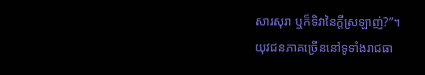សារសុរា ឬក៏ទិវានៃក្តីស្រឡាញ់?”។
យុវជនភាគច្រើននៅទូទាំងរាជធា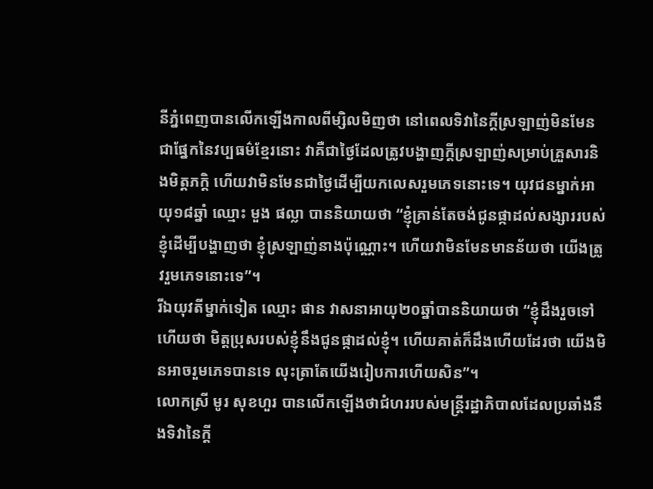នីភ្នំពេញបានលើកឡើងកាលពីម្សិលមិញថា នៅពេលទិវានៃក្តីស្រឡាញ់មិនមែនជាផ្នែកនៃវប្បធម៌ខ្មែរនោះ វាគឺជាថ្ងៃដែលត្រូវបង្ហាញក្តីស្រឡាញ់សម្រាប់គ្រួសារនិងមិត្តភក្តិ ហើយវាមិនមែនជាថ្ងៃដើម្បីយកលេសរួមភេទនោះទេ។ យុវជនម្នាក់អាយុ១៨ឆ្នាំ ឈ្មោះ មួង ផល្លា បាននិយាយថា “ខ្ញុំគ្រាន់តែចង់ជូនផ្កាដល់សង្សាររបស់ខ្ញុំដើម្បីបង្ហាញថា ខ្ញុំស្រឡាញ់នាងប៉ុណ្ណោះ។ ហើយវាមិនមែនមានន័យថា យើងត្រូវរួមភេទនោះទេ”។
រីឯយុវតីម្នាក់ទៀត ឈ្មោះ ផាន វាសនាអាយុ២០ឆ្នាំបាននិយាយថា “ខ្ញុំដឹងរួចទៅហើយថា មិត្តប្រុសរបស់ខ្ញុំនឹងជូនផ្កាដល់ខ្ញុំ។ ហើយគាត់ក៏ដឹងហើយដែរថា យើងមិនអាចរួមភេទបានទេ លុះត្រាតែយើងរៀបការហើយសិន”។
លោកស្រី មូរ សុខហួរ បានលើកឡើងថាជំហររបស់មន្ត្រីរដ្ឋាភិបាលដែលប្រឆាំងនឹងទិវានៃក្តី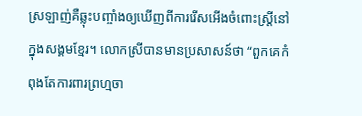ស្រឡាញ់គឺឆ្លុះបញ្ចាំងឲ្យឃើញពីការរើសអើងចំពោះស្ត្រីនៅក្នុងសង្គមខ្មែរ។ លោកស្រីបានមានប្រសាសន៍ថា “ពួកគេកំពុងតែការពារព្រហ្មចា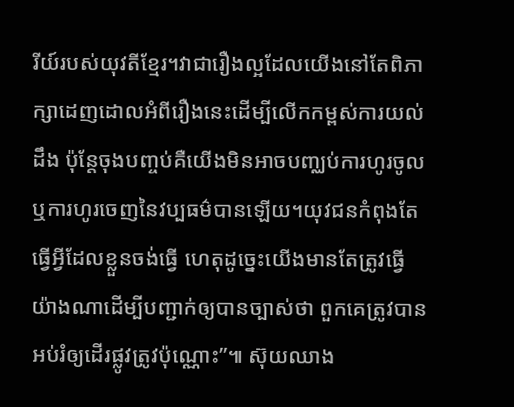រីយ៍របស់យុវតីខ្មែរ។វាជារឿងល្អដែលយើងនៅតែពិភាក្សាដេញដោលអំពីរឿងនេះដើម្បីលើកកម្ពស់ការយល់ដឹង ប៉ុន្តែចុងបញ្ចប់គឺយើងមិនអាចបញ្ឈប់ការហូរចូល ឬការហូរចេញនៃវប្បធម៌បានឡើយ។យុវជនកំពុងតែធ្វើអ្វីដែលខ្លួនចង់ធ្វើ ហេតុដូច្នេះយើងមានតែត្រូវធ្វើយ៉ាងណាដើម្បីបញ្ជាក់ឲ្យបានច្បាស់ថា ពួកគេត្រូវបានអប់រំឲ្យដើរផ្លូវត្រូវប៉ុណ្ណោះ”៕ ស៊ុយឈាង